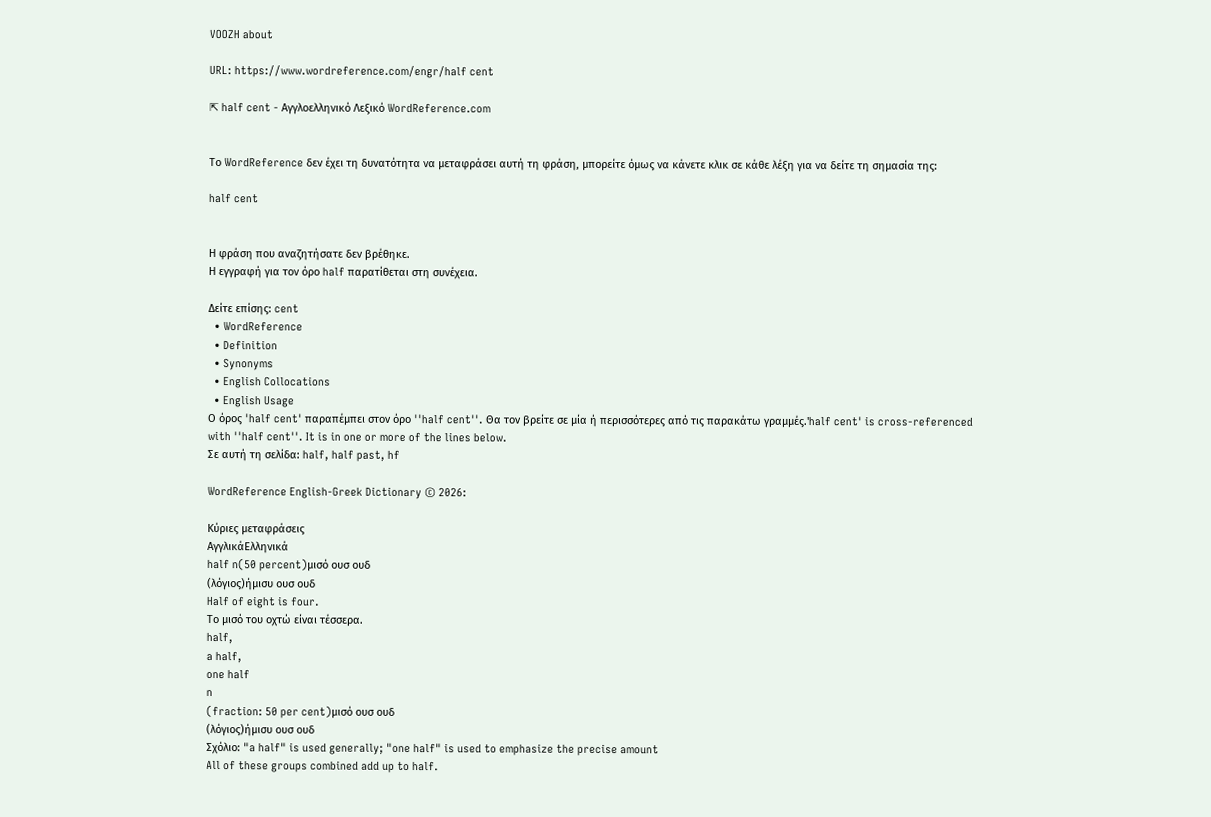VOOZH about

URL: https://www.wordreference.com/engr/half cent

⇱ half cent - Αγγλοελληνικό Λεξικό WordReference.com


Το WordReference δεν έχει τη δυνατότητα να μεταφράσει αυτή τη φράση, μπορείτε όμως να κάνετε κλικ σε κάθε λέξη για να δείτε τη σημασία της:

half cent


Η φράση που αναζητήσατε δεν βρέθηκε.
Η εγγραφή για τον όρο half παρατίθεται στη συνέχεια.

Δείτε επίσης: cent
  • WordReference
  • Definition
  • Synonyms
  • English Collocations
  • English Usage
Ο όρος 'half cent' παραπέμπει στον όρο ''half cent''. Θα τον βρείτε σε μία ή περισσότερες από τις παρακάτω γραμμές.'half cent' is cross-referenced with ''half cent''. It is in one or more of the lines below.
Σε αυτή τη σελίδα: half, half past, hf

WordReference English-Greek Dictionary © 2026:

Κύριες μεταφράσεις
ΑγγλικάΕλληνικά
half n(50 percent)μισό ουσ ουδ
(λόγιος)ήμισυ ουσ ουδ
Half of eight is four.
Το μισό του οχτώ είναι τέσσερα.
half,
a half,
one half
n
(fraction: 50 per cent)μισό ουσ ουδ
(λόγιος)ήμισυ ουσ ουδ
Σχόλιο: "a half" is used generally; "one half" is used to emphasize the precise amount
All of these groups combined add up to half.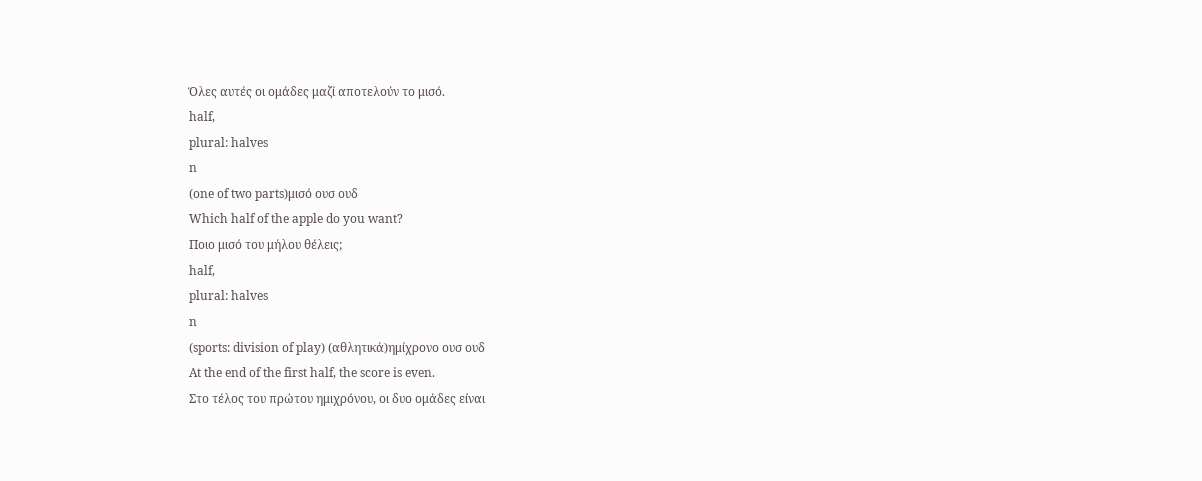Όλες αυτές οι ομάδες μαζί αποτελούν το μισό.
half,
plural: halves
n
(one of two parts)μισό ουσ ουδ
Which half of the apple do you want?
Ποιο μισό του μήλου θέλεις;
half,
plural: halves
n
(sports: division of play) (αθλητικά)ημίχρονο ουσ ουδ
At the end of the first half, the score is even.
Στο τέλος του πρώτου ημιχρόνου, οι δυο ομάδες είναι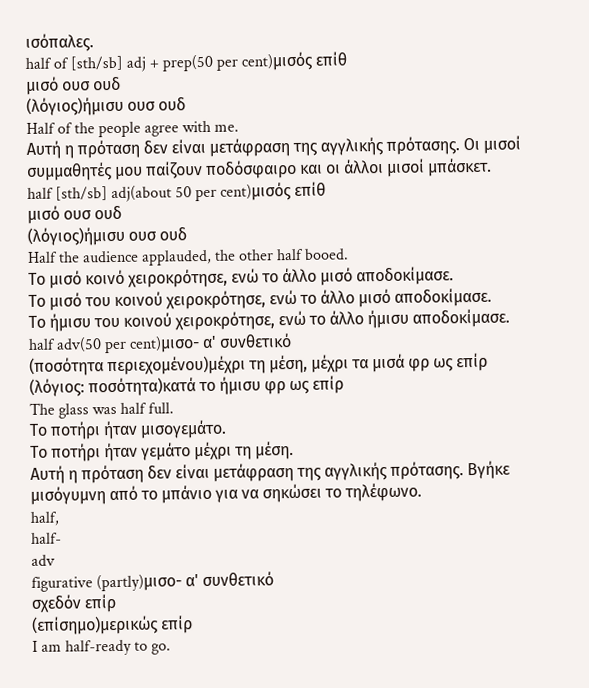ισόπαλες.
half of [sth/sb] adj + prep(50 per cent)μισός επίθ
μισό ουσ ουδ
(λόγιος)ήμισυ ουσ ουδ
Half of the people agree with me.
Αυτή η πρόταση δεν είναι μετάφραση της αγγλικής πρότασης. Οι μισοί συμμαθητές μου παίζουν ποδόσφαιρο και οι άλλοι μισοί μπάσκετ.
half [sth/sb] adj(about 50 per cent)μισός επίθ
μισό ουσ ουδ
(λόγιος)ήμισυ ουσ ουδ
Half the audience applauded, the other half booed.
Το μισό κοινό χειροκρότησε, ενώ το άλλο μισό αποδοκίμασε.
Το μισό του κοινού χειροκρότησε, ενώ το άλλο μισό αποδοκίμασε.
Το ήμισυ του κοινού χειροκρότησε, ενώ το άλλο ήμισυ αποδοκίμασε.
half adv(50 per cent)μισο- α' συνθετικό
(ποσότητα περιεχομένου)μέχρι τη μέση, μέχρι τα μισά φρ ως επίρ
(λόγιος: ποσότητα)κατά το ήμισυ φρ ως επίρ
The glass was half full.
Το ποτήρι ήταν μισογεμάτο.
Το ποτήρι ήταν γεμάτο μέχρι τη μέση.
Αυτή η πρόταση δεν είναι μετάφραση της αγγλικής πρότασης. Βγήκε μισόγυμνη από το μπάνιο για να σηκώσει το τηλέφωνο.
half,
half-
adv
figurative (partly)μισο- α' συνθετικό
σχεδόν επίρ
(επίσημο)μερικώς επίρ
I am half-ready to go.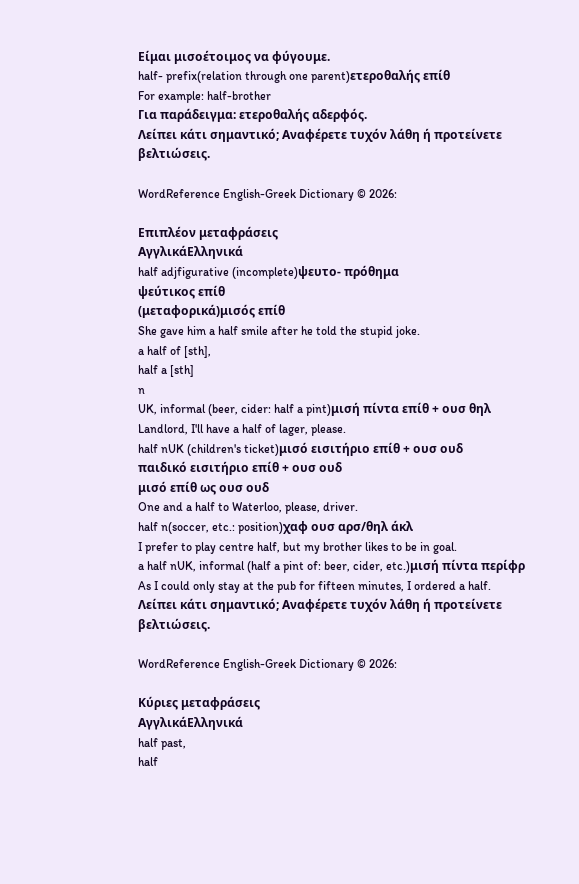Είμαι μισοέτοιμος να φύγουμε.
half- prefix(relation through one parent)ετεροθαλής επίθ
For example: half-brother
Για παράδειγμα: ετεροθαλής αδερφός.
Λείπει κάτι σημαντικό; Αναφέρετε τυχόν λάθη ή προτείνετε βελτιώσεις.

WordReference English-Greek Dictionary © 2026:

Επιπλέον μεταφράσεις
ΑγγλικάΕλληνικά
half adjfigurative (incomplete)ψευτο- πρόθημα
ψεύτικος επίθ
(μεταφορικά)μισός επίθ
She gave him a half smile after he told the stupid joke.
a half of [sth],
half a [sth]
n
UK, informal (beer, cider: half a pint)μισή πίντα επίθ + ουσ θηλ
Landlord, I'll have a half of lager, please.
half nUK (children's ticket)μισό εισιτήριο επίθ + ουσ ουδ
παιδικό εισιτήριο επίθ + ουσ ουδ
μισό επίθ ως ουσ ουδ
One and a half to Waterloo, please, driver.
half n(soccer, etc.: position)χαφ ουσ αρσ/θηλ άκλ
I prefer to play centre half, but my brother likes to be in goal.
a half nUK, informal (half a pint of: beer, cider, etc.)μισή πίντα περίφρ
As I could only stay at the pub for fifteen minutes, I ordered a half.
Λείπει κάτι σημαντικό; Αναφέρετε τυχόν λάθη ή προτείνετε βελτιώσεις.

WordReference English-Greek Dictionary © 2026:

Κύριες μεταφράσεις
ΑγγλικάΕλληνικά
half past,
half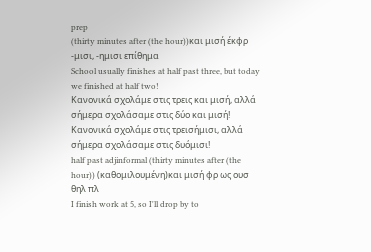prep
(thirty minutes after (the hour))και μισή έκφρ
-μισι, -ημισι επίθημα
School usually finishes at half past three, but today we finished at half two!
Κανονικά σχολάμε στις τρεις και μισή, αλλά σήμερα σχολάσαμε στις δύο και μισή!
Κανονικά σχολάμε στις τρεισήμισι, αλλά σήμερα σχολάσαμε στις δυόμισι!
half past adjinformal (thirty minutes after (the hour)) (καθομιλουμένη)και μισή φρ ως ουσ θηλ πλ
I finish work at 5, so I'll drop by to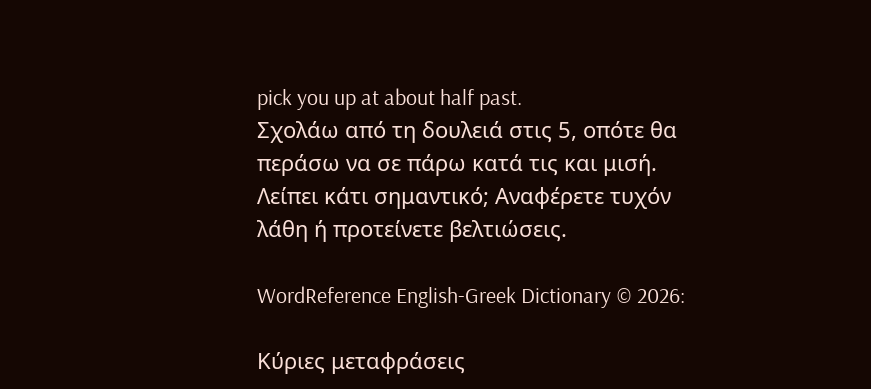pick you up at about half past.
Σχολάω από τη δουλειά στις 5, οπότε θα περάσω να σε πάρω κατά τις και μισή.
Λείπει κάτι σημαντικό; Αναφέρετε τυχόν λάθη ή προτείνετε βελτιώσεις.

WordReference English-Greek Dictionary © 2026:

Κύριες μεταφράσεις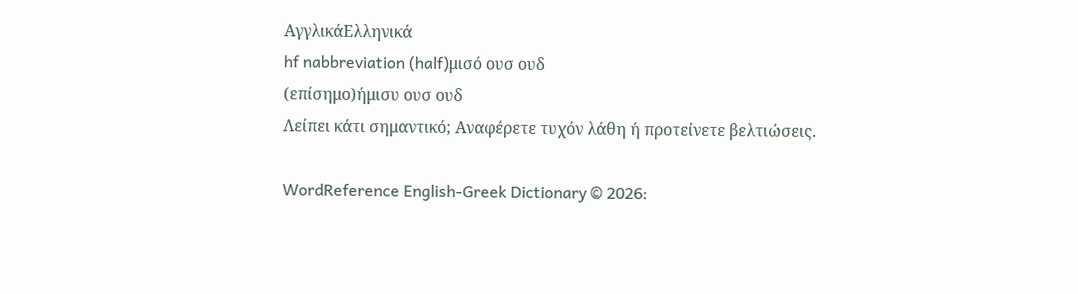ΑγγλικάΕλληνικά
hf nabbreviation (half)μισό ουσ ουδ
(επίσημο)ήμισυ ουσ ουδ
Λείπει κάτι σημαντικό; Αναφέρετε τυχόν λάθη ή προτείνετε βελτιώσεις.

WordReference English-Greek Dictionary © 2026: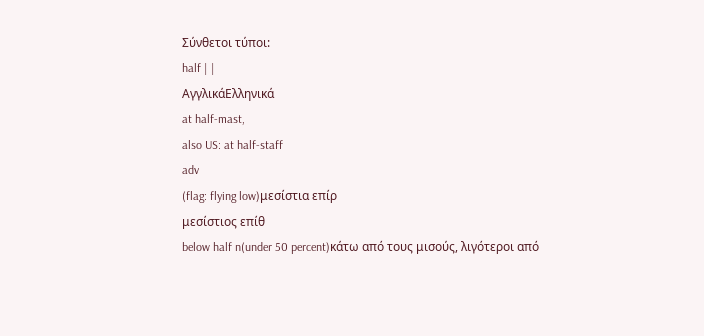Σύνθετοι τύποι:
half | |
ΑγγλικάΕλληνικά
at half-mast,
also US: at half-staff
adv
(flag: flying low)μεσίστια επίρ
μεσίστιος επίθ
below half n(under 50 percent)κάτω από τους μισούς, λιγότεροι από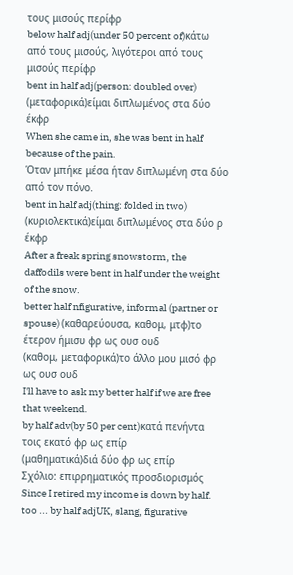τους μισούς περίφρ
below half adj(under 50 percent of)κάτω από τους μισούς, λιγότεροι από τους μισούς περίφρ
bent in half adj(person: doubled over) (μεταφορικά)είμαι διπλωμένος στα δύο έκφρ
When she came in, she was bent in half because of the pain.
Όταν μπήκε μέσα ήταν διπλωμένη στα δύο από τον πόνο.
bent in half adj(thing: folded in two) (κυριολεκτικά)είμαι διπλωμένος στα δύο ρ έκφρ
After a freak spring snowstorm, the daffodils were bent in half under the weight of the snow.
better half nfigurative, informal (partner or spouse) (καθαρεύουσα, καθομ, μτφ)το έτερον ήμισυ φρ ως ουσ ουδ
(καθομ, μεταφορικά)το άλλο μου μισό φρ ως ουσ ουδ
I'll have to ask my better half if we are free that weekend.
by half adv(by 50 per cent)κατά πενήντα τοις εκατό φρ ως επίρ
(μαθηματικά)διά δύο φρ ως επίρ
Σχόλιο: επιρρηματικός προσδιορισμός
Since I retired my income is down by half.
too ... by half adjUK, slang, figurative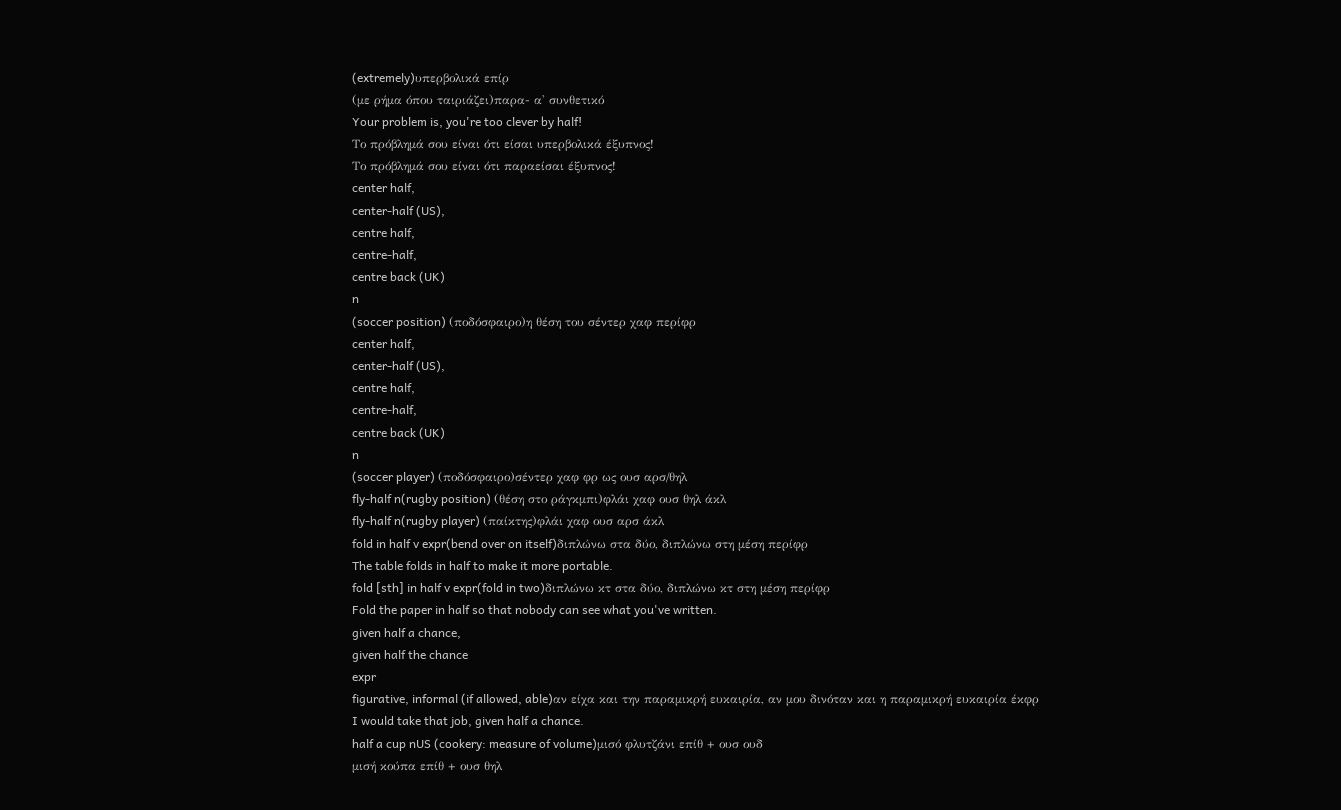(extremely)υπερβολικά επίρ
(με ρήμα όπου ταιριάζει)παρα- α' συνθετικό
Your problem is, you're too clever by half!
Το πρόβλημά σου είναι ότι είσαι υπερβολικά έξυπνος!
Το πρόβλημά σου είναι ότι παραείσαι έξυπνος!
center half,
center-half (US),
centre half,
centre-half,
centre back (UK)
n
(soccer position) (ποδόσφαιρο)η θέση του σέντερ χαφ περίφρ
center half,
center-half (US),
centre half,
centre-half,
centre back (UK)
n
(soccer player) (ποδόσφαιρο)σέντερ χαφ φρ ως ουσ αρσ/θηλ
fly-half n(rugby position) (θέση στο ράγκμπι)φλάι χαφ ουσ θηλ άκλ
fly-half n(rugby player) (παίκτης)φλάι χαφ ουσ αρσ άκλ
fold in half v expr(bend over on itself)διπλώνω στα δύο, διπλώνω στη μέση περίφρ
The table folds in half to make it more portable.
fold [sth] in half v expr(fold in two)διπλώνω κτ στα δύο, διπλώνω κτ στη μέση περίφρ
Fold the paper in half so that nobody can see what you've written.
given half a chance,
given half the chance
expr
figurative, informal (if allowed, able)αν είχα και την παραμικρή ευκαιρία, αν μου δινόταν και η παραμικρή ευκαιρία έκφρ
I would take that job, given half a chance.
half a cup nUS (cookery: measure of volume)μισό φλυτζάνι επίθ + ουσ ουδ
μισή κούπα επίθ + ουσ θηλ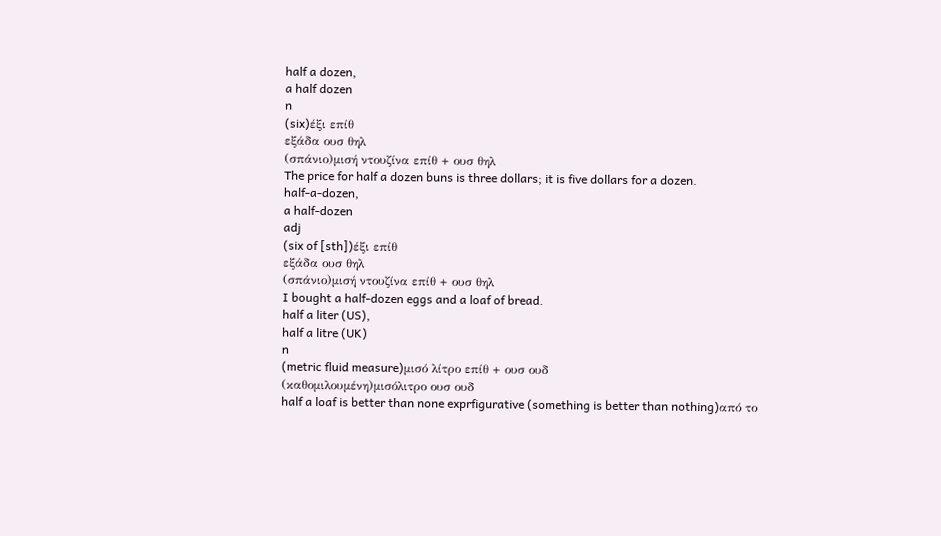half a dozen,
a half dozen
n
(six)έξι επίθ
εξάδα ουσ θηλ
(σπάνιο)μισή ντουζίνα επίθ + ουσ θηλ
The price for half a dozen buns is three dollars; it is five dollars for a dozen.
half-a-dozen,
a half-dozen
adj
(six of [sth])έξι επίθ
εξάδα ουσ θηλ
(σπάνιο)μισή ντουζίνα επίθ + ουσ θηλ
I bought a half-dozen eggs and a loaf of bread.
half a liter (US),
half a litre (UK)
n
(metric fluid measure)μισό λίτρο επίθ + ουσ ουδ
(καθομιλουμένη)μισόλιτρο ουσ ουδ
half a loaf is better than none exprfigurative (something is better than nothing)από το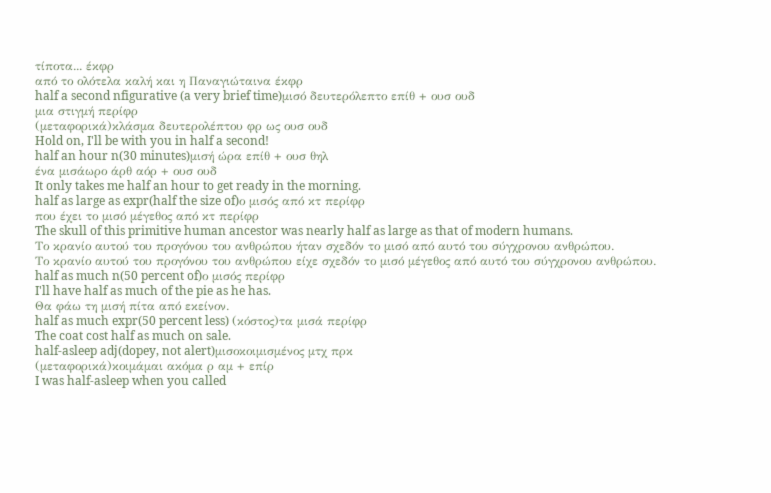τίποτα... έκφρ
από το ολότελα καλή και η Παναγιώταινα έκφρ
half a second nfigurative (a very brief time)μισό δευτερόλεπτο επίθ + ουσ ουδ
μια στιγμή περίφρ
(μεταφορικά)κλάσμα δευτερολέπτου φρ ως ουσ ουδ
Hold on, I'll be with you in half a second!
half an hour n(30 minutes)μισή ώρα επίθ + ουσ θηλ
ένα μισάωρο άρθ αόρ + ουσ ουδ
It only takes me half an hour to get ready in the morning.
half as large as expr(half the size of)ο μισός από κτ περίφρ
που έχει το μισό μέγεθος από κτ περίφρ
The skull of this primitive human ancestor was nearly half as large as that of modern humans.
Το κρανίο αυτού του προγόνου του ανθρώπου ήταν σχεδόν το μισό από αυτό του σύγχρονου ανθρώπου.
Το κρανίο αυτού του προγόνου του ανθρώπου είχε σχεδόν το μισό μέγεθος από αυτό του σύγχρονου ανθρώπου.
half as much n(50 percent of)ο μισός περίφρ
I'll have half as much of the pie as he has.
Θα φάω τη μισή πίτα από εκείνον.
half as much expr(50 percent less) (κόστος)τα μισά περίφρ
The coat cost half as much on sale.
half-asleep adj(dopey, not alert)μισοκοιμισμένος μτχ πρκ
(μεταφορικά)κοιμάμαι ακόμα ρ αμ + επίρ
I was half-asleep when you called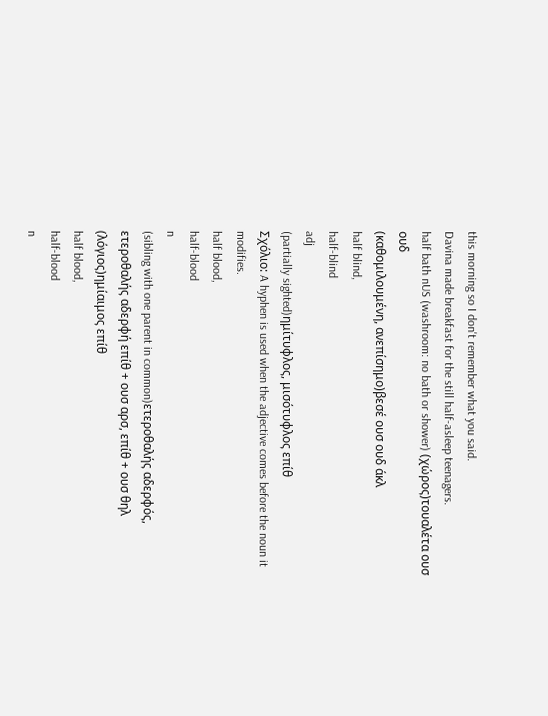this morning so I don't remember what you said.
Davina made breakfast for the still half-asleep teenagers.
half bath nUS (washroom: no bath or shower) (χώρος)τουαλέτα ουσ ουδ
(καθομιλουμένη, ανεπίσημο)βεσέ ουσ ουδ άκλ
half blind,
half-blind
adj
(partially sighted)ημίτυφλος, μισότυφλος επίθ
Σχόλιο: A hyphen is used when the adjective comes before the noun it modifies.
half blood,
half-blood
n
(sibling with one parent in common)ετεροθαλής αδερφός, ετεροθαλής αδερφή επίθ + ουσ αρσ, επίθ + ουσ θηλ
(λόγιος)ημίαιμος επίθ
half blood,
half-blood
n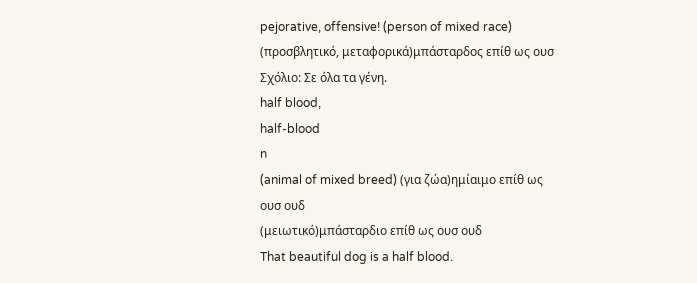pejorative, offensive! (person of mixed race) (προσβλητικό, μεταφορικά)μπάσταρδος επίθ ως ουσ
Σχόλιο: Σε όλα τα γένη.
half blood,
half-blood
n
(animal of mixed breed) (για ζώα)ημίαιμο επίθ ως ουσ ουδ
(μειωτικό)μπάσταρδιο επίθ ως ουσ ουδ
That beautiful dog is a half blood.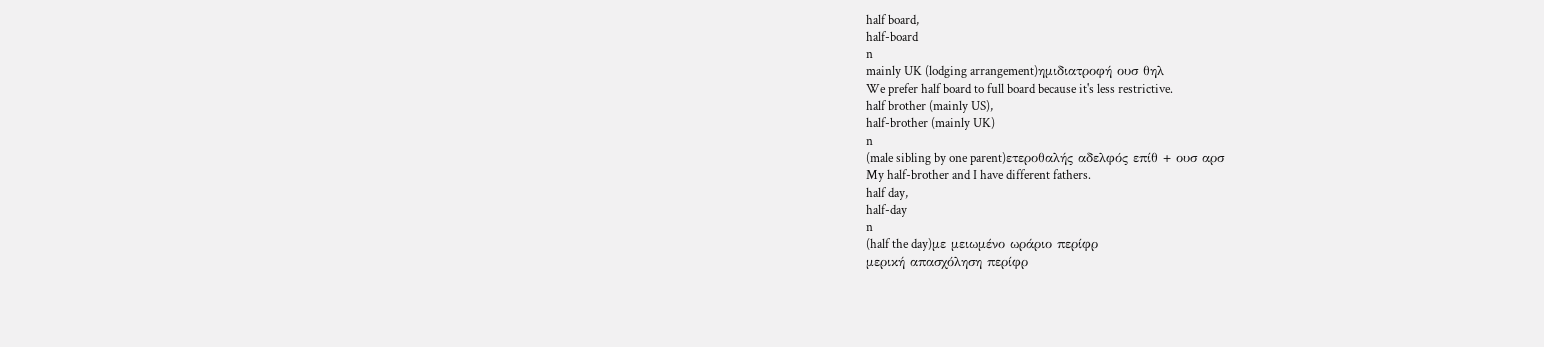half board,
half-board
n
mainly UK (lodging arrangement)ημιδιατροφή ουσ θηλ
We prefer half board to full board because it's less restrictive.
half brother (mainly US),
half-brother (mainly UK)
n
(male sibling by one parent)ετεροθαλής αδελφός επίθ + ουσ αρσ
My half-brother and I have different fathers.
half day,
half-day
n
(half the day)με μειωμένο ωράριο περίφρ
μερική απασχόληση περίφρ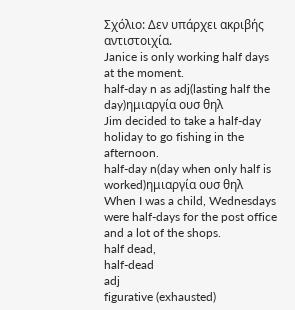Σχόλιο: Δεν υπάρχει ακριβής αντιστοιχία.
Janice is only working half days at the moment.
half-day n as adj(lasting half the day)ημιαργία ουσ θηλ
Jim decided to take a half-day holiday to go fishing in the afternoon.
half-day n(day when only half is worked)ημιαργία ουσ θηλ
When I was a child, Wednesdays were half-days for the post office and a lot of the shops.
half dead,
half-dead
adj
figurative (exhausted)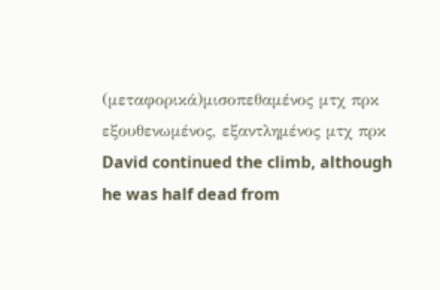(μεταφορικά)μισοπεθαμένος μτχ πρκ
εξουθενωμένος, εξαντλημένος μτχ πρκ
David continued the climb, although he was half dead from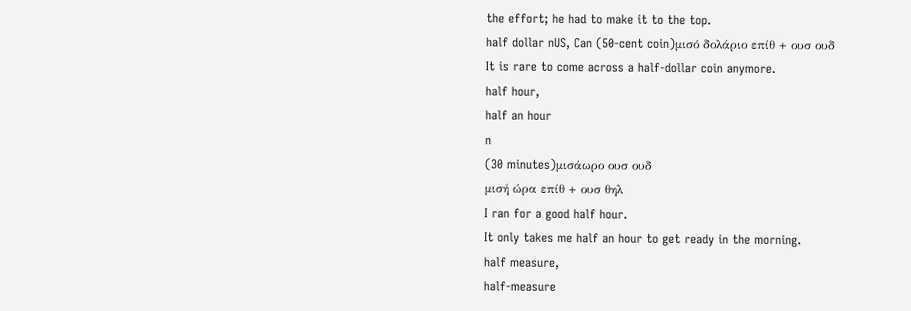the effort; he had to make it to the top.
half dollar nUS, Can (50-cent coin)μισό δολάριο επίθ + ουσ ουδ
It is rare to come across a half-dollar coin anymore.
half hour,
half an hour
n
(30 minutes)μισάωρο ουσ ουδ
μισή ώρα επίθ + ουσ θηλ
I ran for a good half hour.
It only takes me half an hour to get ready in the morning.
half measure,
half-measure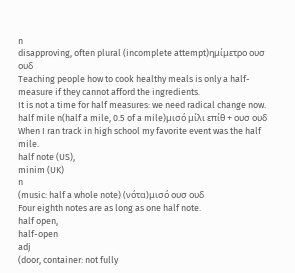n
disapproving, often plural (incomplete attempt)ημίμετρο ουσ ουδ
Teaching people how to cook healthy meals is only a half-measure if they cannot afford the ingredients.
It is not a time for half measures: we need radical change now.
half mile n(half a mile, 0.5 of a mile)μισό μίλι επίθ + ουσ ουδ
When I ran track in high school my favorite event was the half mile.
half note (US),
minim (UK)
n
(music: half a whole note) (νότα)μισό ουσ ουδ
Four eighth notes are as long as one half note.
half open,
half-open
adj
(door, container: not fully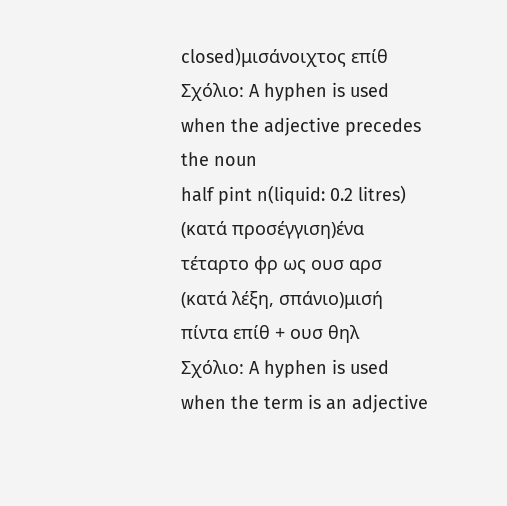closed)μισάνοιχτος επίθ
Σχόλιο: A hyphen is used when the adjective precedes the noun
half pint n(liquid: 0.2 litres) (κατά προσέγγιση)ένα τέταρτο φρ ως ουσ αρσ
(κατά λέξη, σπάνιο)μισή πίντα επίθ + ουσ θηλ
Σχόλιο: A hyphen is used when the term is an adjective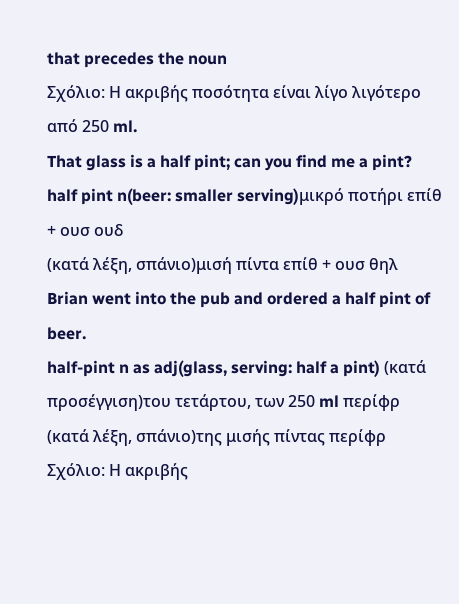that precedes the noun
Σχόλιο: Η ακριβής ποσότητα είναι λίγο λιγότερο από 250 ml.
That glass is a half pint; can you find me a pint?
half pint n(beer: smaller serving)μικρό ποτήρι επίθ + ουσ ουδ
(κατά λέξη, σπάνιο)μισή πίντα επίθ + ουσ θηλ
Brian went into the pub and ordered a half pint of beer.
half-pint n as adj(glass, serving: half a pint) (κατά προσέγγιση)του τετάρτου, των 250 ml περίφρ
(κατά λέξη, σπάνιο)της μισής πίντας περίφρ
Σχόλιο: Η ακριβής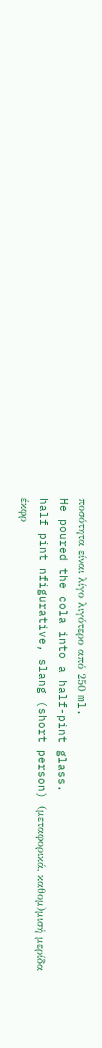ποσότητα είναι λίγο λιγότερο από 250 ml.
He poured the cola into a half-pint glass.
half pint nfigurative, slang (short person) (μεταφορικά, καθομ)μισή μερίδα έκφρ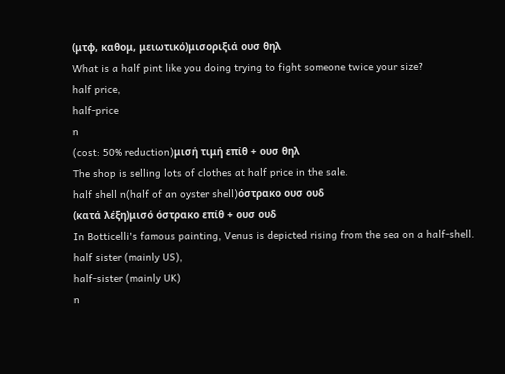(μτφ, καθομ, μειωτικό)μισοριξιά ουσ θηλ
What is a half pint like you doing trying to fight someone twice your size?
half price,
half-price
n
(cost: 50% reduction)μισή τιμή επίθ + ουσ θηλ
The shop is selling lots of clothes at half price in the sale.
half shell n(half of an oyster shell)όστρακο ουσ ουδ
(κατά λέξη)μισό όστρακο επίθ + ουσ ουδ
In Botticelli's famous painting, Venus is depicted rising from the sea on a half-shell.
half sister (mainly US),
half-sister (mainly UK)
n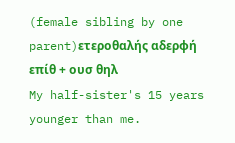(female sibling by one parent)ετεροθαλής αδερφή επίθ + ουσ θηλ
My half-sister's 15 years younger than me.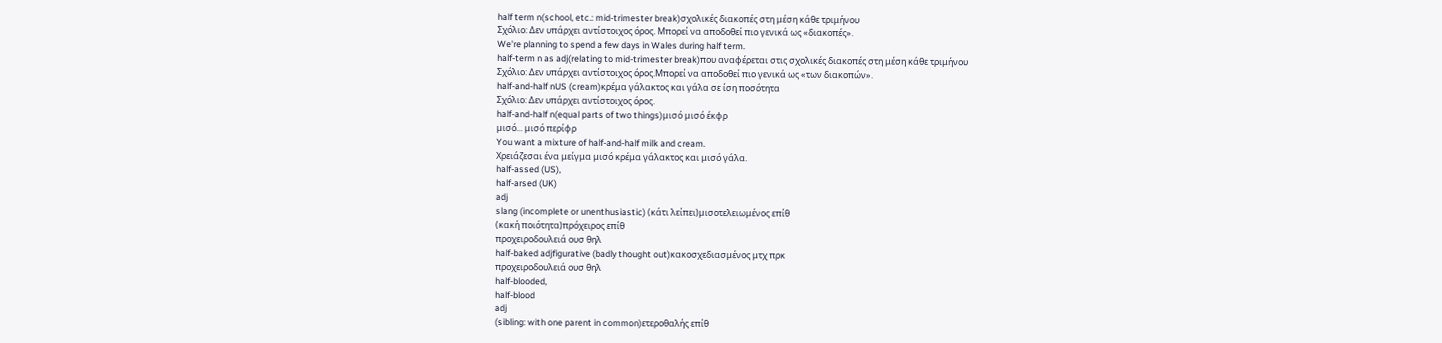half term n(school, etc.: mid-trimester break)σχολικές διακοπές στη μέση κάθε τριμήνου
Σχόλιο: Δεν υπάρχει αντίστοιχος όρος. Μπορεί να αποδοθεί πιο γενικά ως «διακοπές».
We're planning to spend a few days in Wales during half term.
half-term n as adj(relating to mid-trimester break)που αναφέρεται στις σχολικές διακοπές στη μέση κάθε τριμήνου
Σχόλιο: Δεν υπάρχει αντίστοιχος όρος.Μπορεί να αποδοθεί πιο γενικά ως «των διακοπών».
half-and-half nUS (cream)κρέμα γάλακτος και γάλα σε ίση ποσότητα
Σχόλιο: Δεν υπάρχει αντίστοιχος όρος.
half-and-half n(equal parts of two things)μισό μισό έκφρ
μισό... μισό περίφρ
You want a mixture of half-and-half milk and cream.
Χρειάζεσαι ένα μείγμα μισό κρέμα γάλακτος και μισό γάλα.
half-assed (US),
half-arsed (UK)
adj
slang (incomplete or unenthusiastic) (κάτι λείπει)μισοτελειωμένος επίθ
(κακή ποιότητα)πρόχειρος επίθ
προχειροδουλειά ουσ θηλ
half-baked adjfigurative (badly thought out)κακοσχεδιασμένος μτχ πρκ
προχειροδουλειά ουσ θηλ
half-blooded,
half-blood
adj
(sibling: with one parent in common)ετεροθαλής επίθ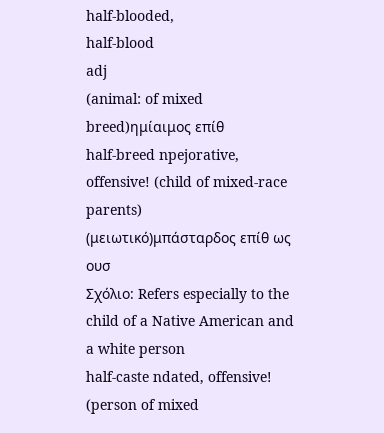half-blooded,
half-blood
adj
(animal: of mixed breed)ημίαιμος επίθ
half-breed npejorative, offensive! (child of mixed-race parents) (μειωτικό)μπάσταρδος επίθ ως ουσ
Σχόλιο: Refers especially to the child of a Native American and a white person
half-caste ndated, offensive! (person of mixed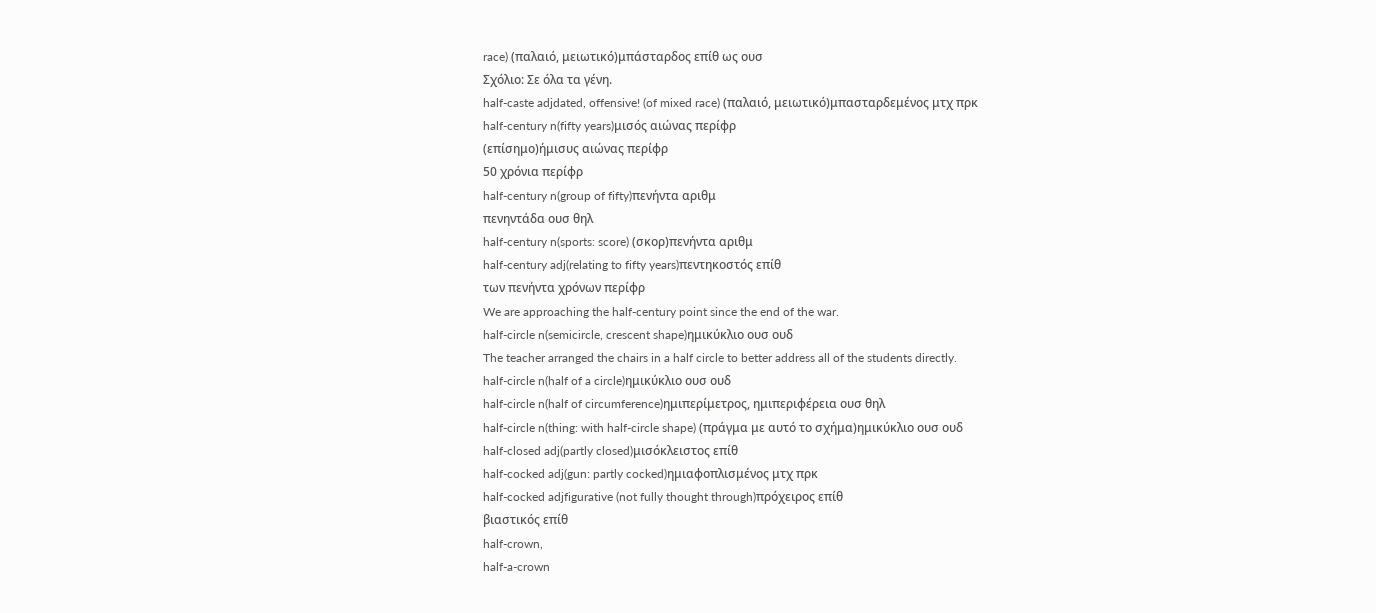race) (παλαιό, μειωτικό)μπάσταρδος επίθ ως ουσ
Σχόλιο: Σε όλα τα γένη.
half-caste adjdated, offensive! (of mixed race) (παλαιό, μειωτικό)μπασταρδεμένος μτχ πρκ
half-century n(fifty years)μισός αιώνας περίφρ
(επίσημο)ήμισυς αιώνας περίφρ
50 χρόνια περίφρ
half-century n(group of fifty)πενήντα αριθμ
πενηντάδα ουσ θηλ
half-century n(sports: score) (σκορ)πενήντα αριθμ
half-century adj(relating to fifty years)πεντηκοστός επίθ
των πενήντα χρόνων περίφρ
We are approaching the half-century point since the end of the war.
half-circle n(semicircle, crescent shape)ημικύκλιο ουσ ουδ
The teacher arranged the chairs in a half circle to better address all of the students directly.
half-circle n(half of a circle)ημικύκλιο ουσ ουδ
half-circle n(half of circumference)ημιπερίμετρος, ημιπεριφέρεια ουσ θηλ
half-circle n(thing: with half-circle shape) (πράγμα με αυτό το σχήμα)ημικύκλιο ουσ ουδ
half-closed adj(partly closed)μισόκλειστος επίθ
half-cocked adj(gun: partly cocked)ημιαφοπλισμένος μτχ πρκ
half-cocked adjfigurative (not fully thought through)πρόχειρος επίθ
βιαστικός επίθ
half-crown,
half-a-crown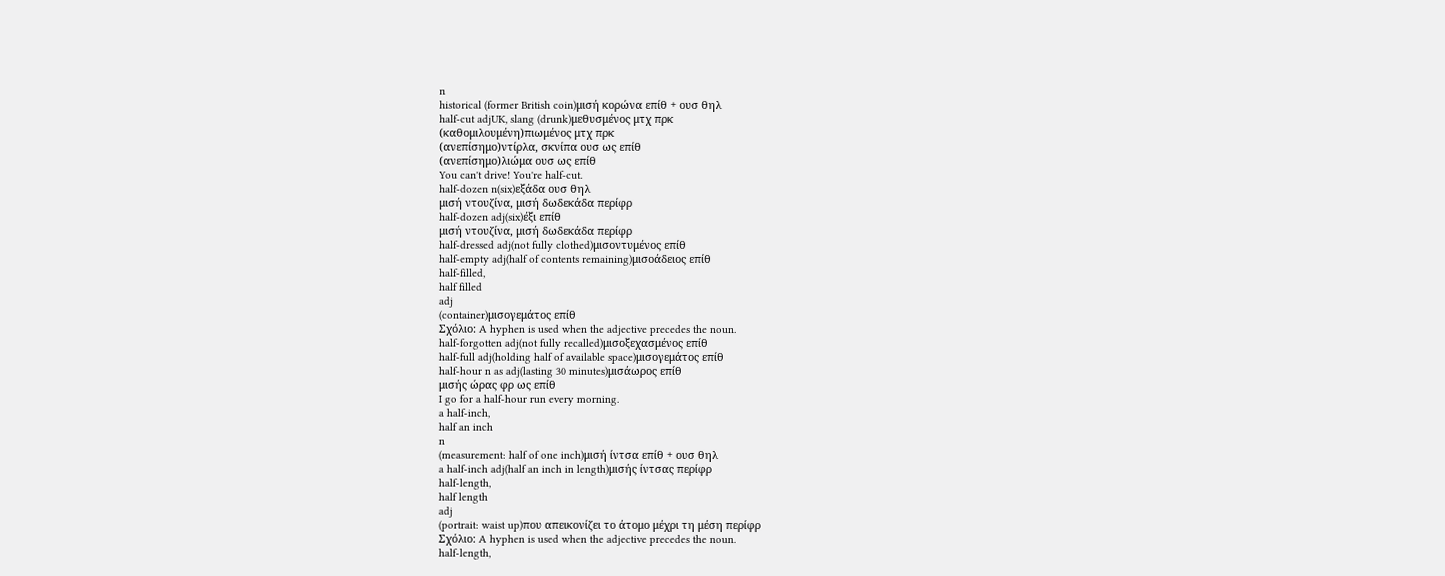n
historical (former British coin)μισή κορώνα επίθ + ουσ θηλ
half-cut adjUK, slang (drunk)μεθυσμένος μτχ πρκ
(καθομιλουμένη)πιωμένος μτχ πρκ
(ανεπίσημο)ντίρλα, σκνίπα ουσ ως επίθ
(ανεπίσημο)λιώμα ουσ ως επίθ
You can't drive! You're half-cut.
half-dozen n(six)εξάδα ουσ θηλ
μισή ντουζίνα, μισή δωδεκάδα περίφρ
half-dozen adj(six)έξι επίθ
μισή ντουζίνα, μισή δωδεκάδα περίφρ
half-dressed adj(not fully clothed)μισοντυμένος επίθ
half-empty adj(half of contents remaining)μισοάδειος επίθ
half-filled,
half filled
adj
(container)μισογεμάτος επίθ
Σχόλιο: A hyphen is used when the adjective precedes the noun.
half-forgotten adj(not fully recalled)μισοξεχασμένος επίθ
half-full adj(holding half of available space)μισογεμάτος επίθ
half-hour n as adj(lasting 30 minutes)μισάωρος επίθ
μισής ώρας φρ ως επίθ
I go for a half-hour run every morning.
a half-inch,
half an inch
n
(measurement: half of one inch)μισή ίντσα επίθ + ουσ θηλ
a half-inch adj(half an inch in length)μισής ίντσας περίφρ
half-length,
half length
adj
(portrait: waist up)που απεικονίζει το άτομο μέχρι τη μέση περίφρ
Σχόλιο: A hyphen is used when the adjective precedes the noun.
half-length,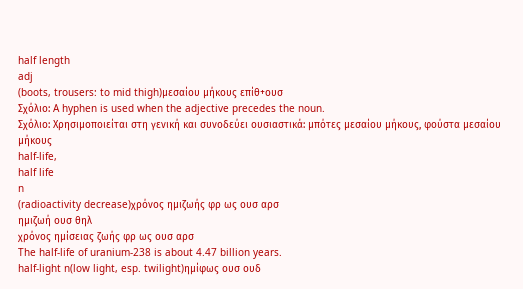half length
adj
(boots, trousers: to mid thigh)μεσαίου μήκους επίθ+ουσ
Σχόλιο: A hyphen is used when the adjective precedes the noun.
Σχόλιο: Χρησιμοποιείται στη γενική και συνοδεύει ουσιαστικά: μπότες μεσαίου μήκους, φούστα μεσαίου μήκους
half-life,
half life
n
(radioactivity decrease)χρόνος ημιζωής φρ ως ουσ αρσ
ημιζωή ουσ θηλ
χρόνος ημίσειας ζωής φρ ως ουσ αρσ
The half-life of uranium-238 is about 4.47 billion years.
half-light n(low light, esp. twilight)ημίφως ουσ ουδ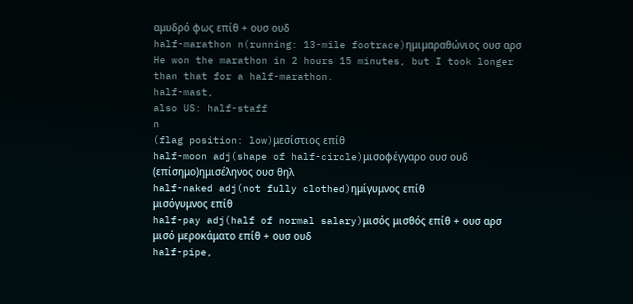αμυδρό φως επίθ + ουσ ουδ
half-marathon n(running: 13-mile footrace)ημιμαραθώνιος ουσ αρσ
He won the marathon in 2 hours 15 minutes, but I took longer than that for a half-marathon.
half-mast,
also US: half-staff
n
(flag position: low)μεσίστιος επίθ
half-moon adj(shape of half-circle)μισοφέγγαρο ουσ ουδ
(επίσημο)ημισέληνος ουσ θηλ
half-naked adj(not fully clothed)ημίγυμνος επίθ
μισόγυμνος επίθ
half-pay adj(half of normal salary)μισός μισθός επίθ + ουσ αρσ
μισό μεροκάματο επίθ + ουσ ουδ
half-pipe,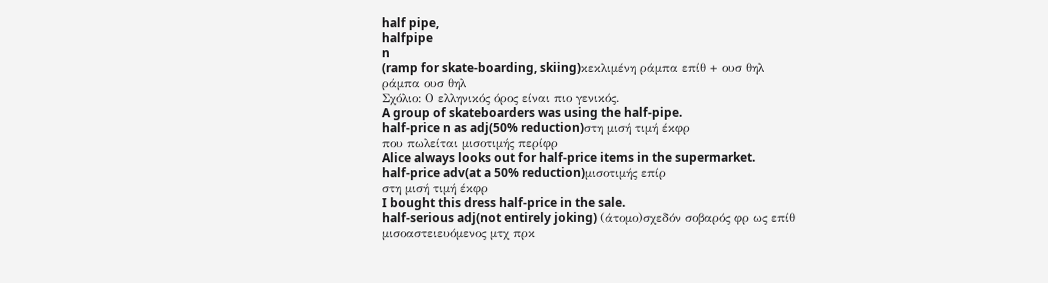half pipe,
halfpipe
n
(ramp for skate-boarding, skiing)κεκλιμένη ράμπα επίθ + ουσ θηλ
ράμπα ουσ θηλ
Σχόλιο: Ο ελληνικός όρος είναι πιο γενικός.
A group of skateboarders was using the half-pipe.
half-price n as adj(50% reduction)στη μισή τιμή έκφρ
που πωλείται μισοτιμής περίφρ
Alice always looks out for half-price items in the supermarket.
half-price adv(at a 50% reduction)μισοτιμής επίρ
στη μισή τιμή έκφρ
I bought this dress half-price in the sale.
half-serious adj(not entirely joking) (άτομο)σχεδόν σοβαρός φρ ως επίθ
μισοαστειευόμενος μτχ πρκ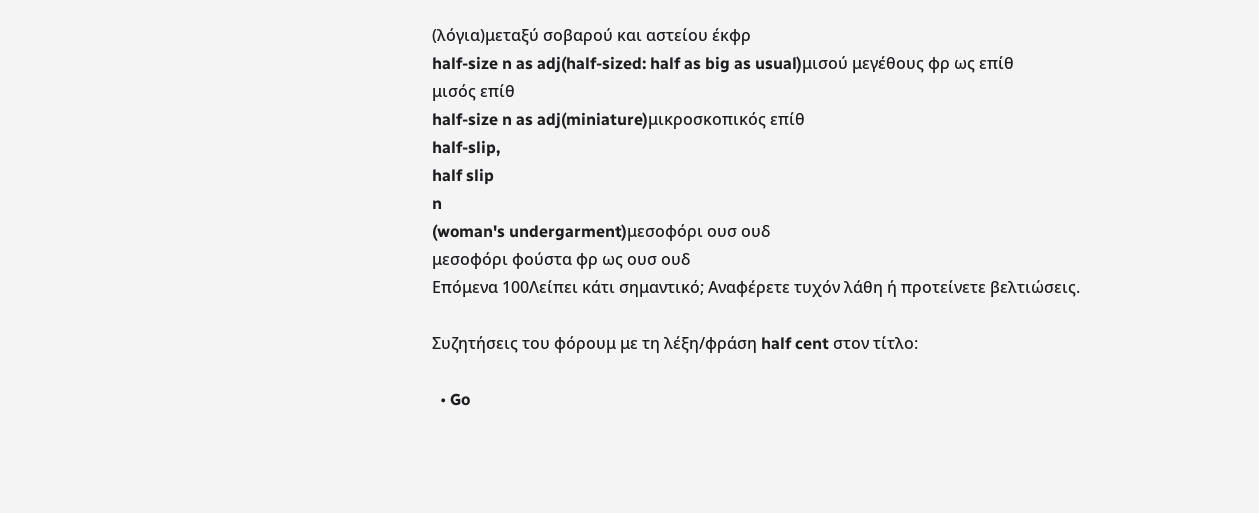(λόγια)μεταξύ σοβαρού και αστείου έκφρ
half-size n as adj(half-sized: half as big as usual)μισού μεγέθους φρ ως επίθ
μισός επίθ
half-size n as adj(miniature)μικροσκοπικός επίθ
half-slip,
half slip
n
(woman's undergarment)μεσοφόρι ουσ ουδ
μεσοφόρι φούστα φρ ως ουσ ουδ
Επόμενα 100Λείπει κάτι σημαντικό; Αναφέρετε τυχόν λάθη ή προτείνετε βελτιώσεις.

Συζητήσεις του φόρουμ με τη λέξη/φράση half cent στον τίτλο:

  • Go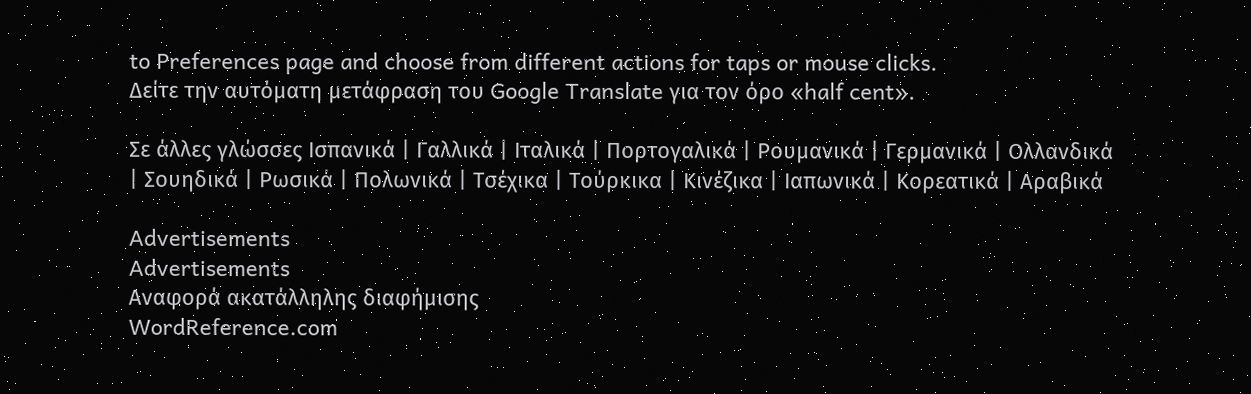to Preferences page and choose from different actions for taps or mouse clicks.
Δείτε την αυτόματη μετάφραση του Google Translate για τον όρο «half cent».

Σε άλλες γλώσσες Ισπανικά | Γαλλικά | Ιταλικά | Πορτογαλικά | Ρουμανικά | Γερμανικά | Ολλανδικά | Σουηδικά | Ρωσικά | Πολωνικά | Τσέχικα | Τούρκικα | Κινέζικα | Ιαπωνικά | Κορεατικά | Αραβικά

Advertisements
Advertisements
Αναφορά ακατάλληλης διαφήμισης
WordReference.com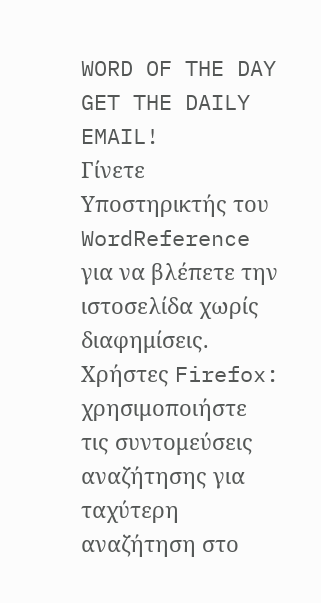WORD OF THE DAY
GET THE DAILY EMAIL!
Γίνετε Υποστηρικτής του WordReference για να βλέπετε την ιστοσελίδα χωρίς διαφημίσεις.
Χρήστες Firefox: χρησιμοποιήστε τις συντομεύσεις αναζήτησης για ταχύτερη αναζήτηση στο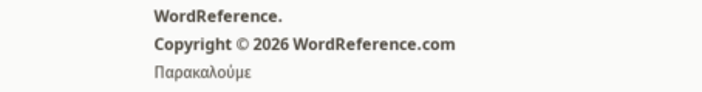WordReference.
Copyright © 2026 WordReference.com
Παρακαλούμε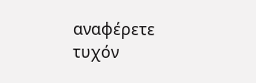αναφέρετε τυχόν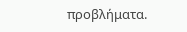προβλήματα.